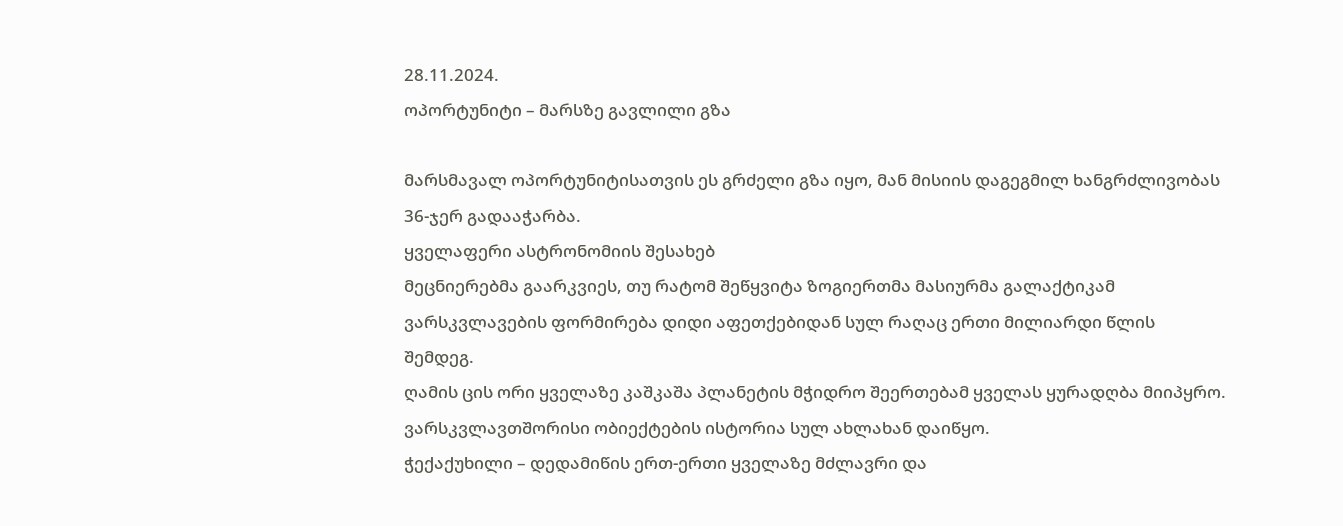28.11.2024.
ოპორტუნიტი – მარსზე გავლილი გზა

მარსმავალ ოპორტუნიტისათვის ეს გრძელი გზა იყო, მან მისიის დაგეგმილ ხანგრძლივობას 36-ჯერ გადააჭარბა.
ყველაფერი ასტრონომიის შესახებ
მეცნიერებმა გაარკვიეს, თუ რატომ შეწყვიტა ზოგიერთმა მასიურმა გალაქტიკამ ვარსკვლავების ფორმირება დიდი აფეთქებიდან სულ რაღაც ერთი მილიარდი წლის შემდეგ.
ღამის ცის ორი ყველაზე კაშკაშა პლანეტის მჭიდრო შეერთებამ ყველას ყურადღბა მიიპყრო.
ვარსკვლავთშორისი ობიექტების ისტორია სულ ახლახან დაიწყო.
ჭექაქუხილი – დედამიწის ერთ-ერთი ყველაზე მძლავრი და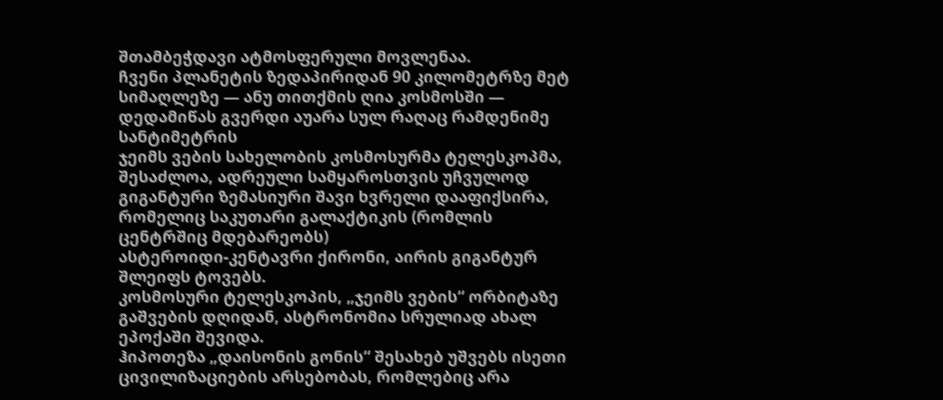შთამბეჭდავი ატმოსფერული მოვლენაა.
ჩვენი პლანეტის ზედაპირიდან 90 კილომეტრზე მეტ სიმაღლეზე — ანუ თითქმის ღია კოსმოსში — დედამიწას გვერდი აუარა სულ რაღაც რამდენიმე სანტიმეტრის
ჯეიმს ვების სახელობის კოსმოსურმა ტელესკოპმა, შესაძლოა, ადრეული სამყაროსთვის უჩვულოდ გიგანტური ზემასიური შავი ხვრელი დააფიქსირა, რომელიც საკუთარი გალაქტიკის (რომლის ცენტრშიც მდებარეობს)
ასტეროიდი-კენტავრი ქირონი, აირის გიგანტურ შლეიფს ტოვებს.
კოსმოსური ტელესკოპის, „ჯეიმს ვების“ ორბიტაზე გაშვების დღიდან, ასტრონომია სრულიად ახალ ეპოქაში შევიდა.
ჰიპოთეზა „დაისონის გონის“ შესახებ უშვებს ისეთი ცივილიზაციების არსებობას, რომლებიც არა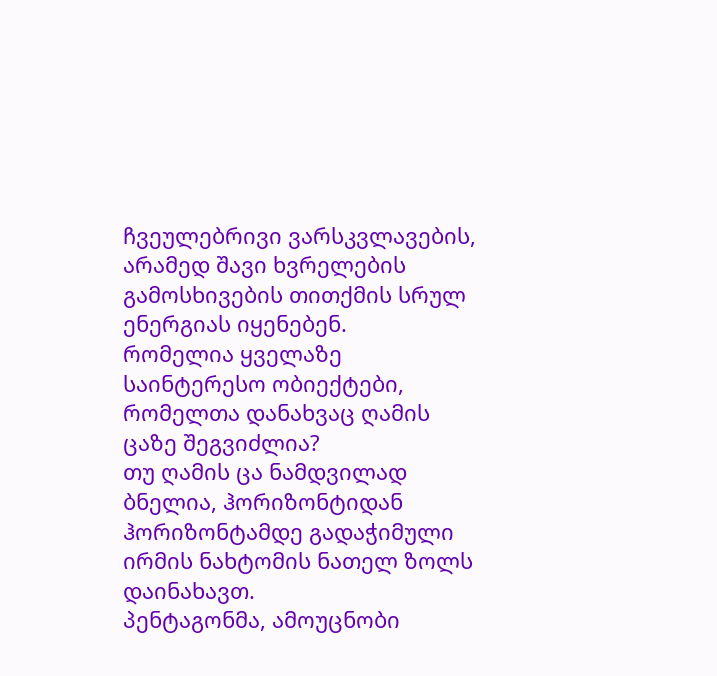ჩვეულებრივი ვარსკვლავების, არამედ შავი ხვრელების გამოსხივების თითქმის სრულ ენერგიას იყენებენ.
რომელია ყველაზე საინტერესო ობიექტები, რომელთა დანახვაც ღამის ცაზე შეგვიძლია?
თუ ღამის ცა ნამდვილად ბნელია, ჰორიზონტიდან ჰორიზონტამდე გადაჭიმული ირმის ნახტომის ნათელ ზოლს დაინახავთ.
პენტაგონმა, ამოუცნობი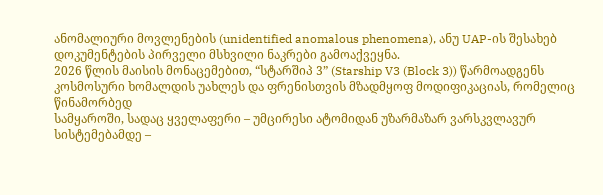ანომალიური მოვლენების (unidentified anomalous phenomena), ანუ UAP-ის შესახებ დოკუმენტების პირველი მსხვილი ნაკრები გამოაქვეყნა.
2026 წლის მაისის მონაცემებით, “სტარშიპ 3” (Starship V3 (Block 3)) წარმოადგენს კოსმოსური ხომალდის უახლეს და ფრენისთვის მზადმყოფ მოდიფიკაციას, რომელიც წინამორბედ
სამყაროში, სადაც ყველაფერი – უმცირესი ატომიდან უზარმაზარ ვარსკვლავურ სისტემებამდე –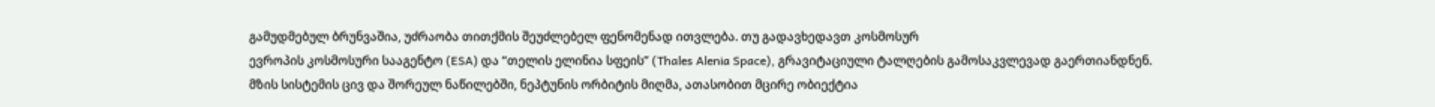გამუდმებულ ბრუნვაშია, უძრაობა თითქმის შეუძლებელ ფენომენად ითვლება. თუ გადავხედავთ კოსმოსურ
ევროპის კოსმოსური სააგენტო (ESA) და “თელის ელინია სფეის” (Thales Alenia Space), გრავიტაციული ტალღების გამოსაკვლევად გაერთიანდნენ.
მზის სისტემის ცივ და შორეულ ნაწილებში, ნეპტუნის ორბიტის მიღმა, ათასობით მცირე ობიექტია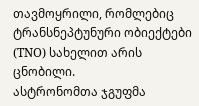თავმოყრილი, რომლებიც ტრანსნეპტუნური ობიექტები (TNO) სახელით არის ცნობილი.
ასტრონომთა ჯგუფმა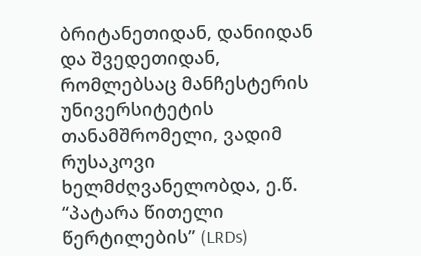ბრიტანეთიდან, დანიიდან და შვედეთიდან, რომლებსაც მანჩესტერის უნივერსიტეტის თანამშრომელი, ვადიმ რუსაკოვი ხელმძღვანელობდა, ე.წ. “პატარა წითელი წერტილების” (LRDs)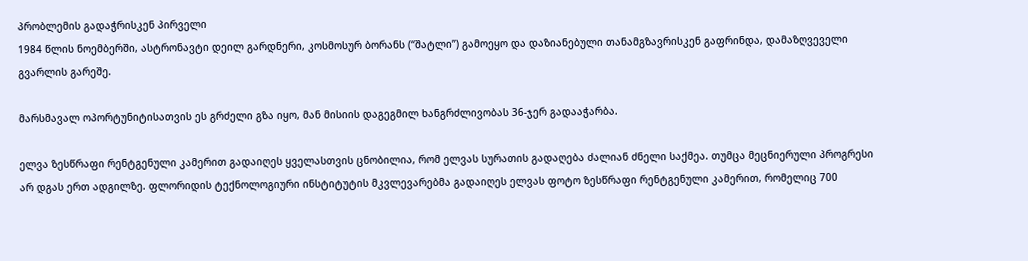პრობლემის გადაჭრისკენ პირველი
1984 წლის ნოემბერში, ასტრონავტი დეილ გარდნერი, კოსმოსურ ბორანს (“შატლი”) გამოეყო და დაზიანებული თანამგზავრისკენ გაფრინდა, დამაზღვეველი გვარლის გარეშე.

მარსმავალ ოპორტუნიტისათვის ეს გრძელი გზა იყო, მან მისიის დაგეგმილ ხანგრძლივობას 36-ჯერ გადააჭარბა.

ელვა ზესწრაფი რენტგენული კამერით გადაიღეს ყველასთვის ცნობილია, რომ ელვას სურათის გადაღება ძალიან ძნელი საქმეა. თუმცა მეცნიერული პროგრესი არ დგას ერთ ადგილზე. ფლორიდის ტექნოლოგიური ინსტიტუტის მკვლევარებმა გადაიღეს ელვას ფოტო ზესწრაფი რენტგენული კამერით, რომელიც 700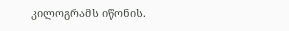კილოგრამს იწონის.